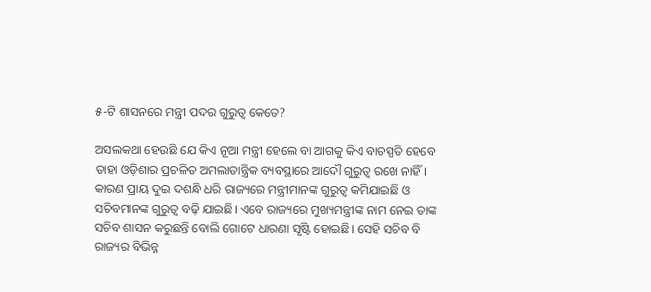୫-ଟି ଶାସନରେ ମନ୍ତ୍ରୀ ପଦର ଗୁରୁତ୍ୱ କେତେ?

ଅସଲକଥା ହେଉଛି ଯେ କିଏ ନୂଆ ମନ୍ତ୍ରୀ ହେଲେ ବା ଆଗକୁ କିଏ ବାଚସ୍ପତି ହେବେ ତାହା ଓଡ଼ିଶାର ପ୍ରଚଳିତ ଅମଲାତାନ୍ତ୍ରିକ ବ୍ୟବସ୍ଥାରେ ଆଦୌ ଗୁରୁତ୍ୱ ରଖେ ନାହିଁ। କାରଣ ପ୍ରାୟ ଦୁଇ ଦଶନ୍ଧି ଧରି ରାଜ୍ୟରେ ମନ୍ତ୍ରୀମାନଙ୍କ ଗୁରୁତ୍ୱ କମିଯାଇଛି ଓ ସଚିବମାନଙ୍କ ଗୁରୁତ୍ୱ ବଢ଼ି ଯାଇଛି। ଏବେ ରାଜ୍ୟରେ ମୁଖ୍ୟମନ୍ତ୍ରୀଙ୍କ ନାମ ନେଇ ତାଙ୍କ ସଚିବ ଶାସନ କରୁଛନ୍ତି ବୋଲି ଗୋଟେ ଧାରଣା ସୃଷ୍ଟି ହୋଇଛି। ସେହି ସଚିବ ବି ରାଜ୍ୟର ବିଭିନ୍ନ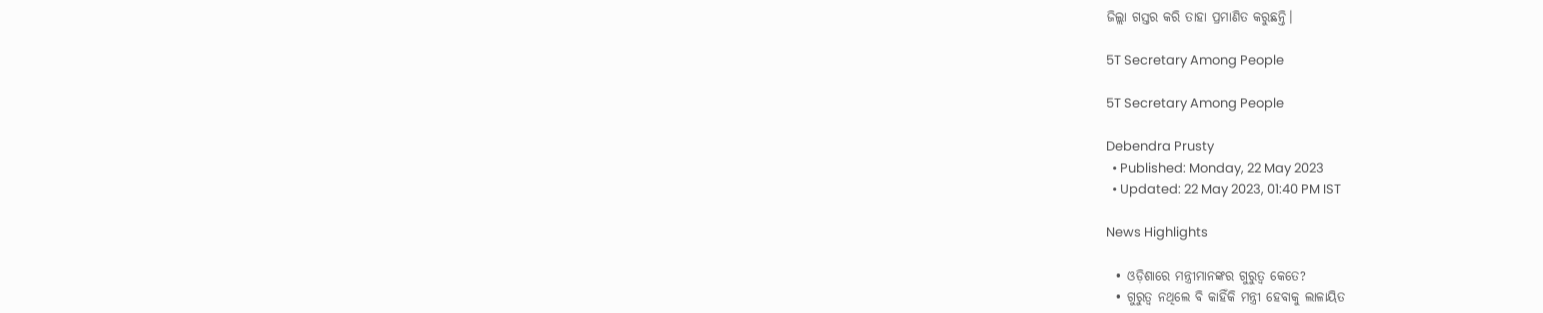ଜିଲ୍ଲା ଗସ୍ତର କରି ତାହା ପ୍ରମାଣିତ କରୁଛନ୍ତି।

5T Secretary Among People

5T Secretary Among People

Debendra Prusty
  • Published: Monday, 22 May 2023
  • Updated: 22 May 2023, 01:40 PM IST

News Highlights

  • ଓଡ଼ିଶାରେ ମନ୍ତ୍ରୀମାନଙ୍କର ଗୁରୁତ୍ୱ କେତେ?
  • ଗୁରୁତ୍ୱ ନଥିଲେ ବି କାହିଁକି ମନ୍ତ୍ରୀ ହେବାକୁ ଲାଳାୟିତ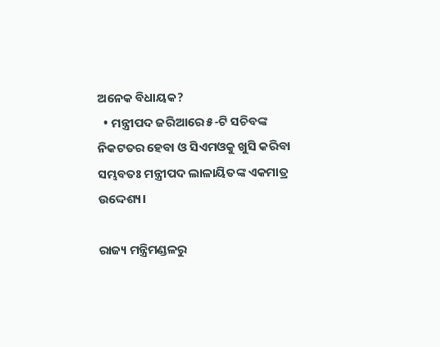ଅନେକ ବିଧାୟକ?
  • ମନ୍ତ୍ରୀପଦ ଜରିଆରେ ୫-ଟି ସଚିବଙ୍କ ନିକଟତର ହେବା ଓ ସିଏମଓକୁ ଖୁସି କରିବା ସମ୍ଭବତଃ ମନ୍ତ୍ରୀପଦ ଲାଳାୟିତଙ୍କ ଏକମାତ୍ର ଉଦ୍ଦେଶ୍ୟ।

ରାଜ୍ୟ ମନ୍ତ୍ରିମଣ୍ଡଳରୁ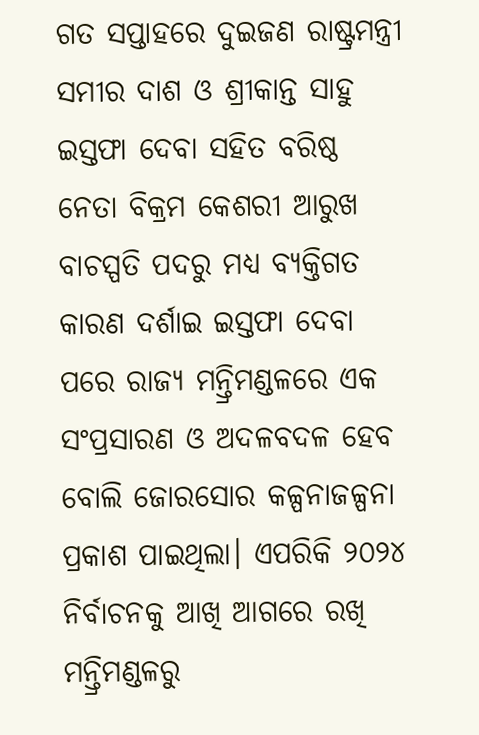ଗତ ସପ୍ତାହରେ ଦୁଇଜଣ ରାଷ୍ଟ୍ରମନ୍ତ୍ରୀ ସମୀର ଦାଶ ଓ ଶ୍ରୀକାନ୍ତ ସାହୁ ଇସ୍ତଫା ଦେବା ସହିତ ବରିଷ୍ଠ ନେତା ବିକ୍ରମ କେଶରୀ ଆରୁଖ ବାଚସ୍ପତି ପଦରୁ ମଧ୍ୟ ବ୍ୟକ୍ତିଗତ କାରଣ ଦର୍ଶାଇ ଇସ୍ତଫା ଦେବା ପରେ ରାଜ୍ୟ ମନ୍ତ୍ରିମଣ୍ଡଳରେ ଏକ ସଂପ୍ରସାରଣ ଓ ଅଦଳବଦଳ ହେବ ବୋଲି ଜୋରସୋର କଳ୍ପନାଜଳ୍ପନା ପ୍ରକାଶ ପାଇଥିଲା। ଏପରିକି ୨୦୨୪ ନିର୍ବାଚନକୁ ଆଖି ଆଗରେ ରଖି ମନ୍ତ୍ରିମଣ୍ଡଳରୁ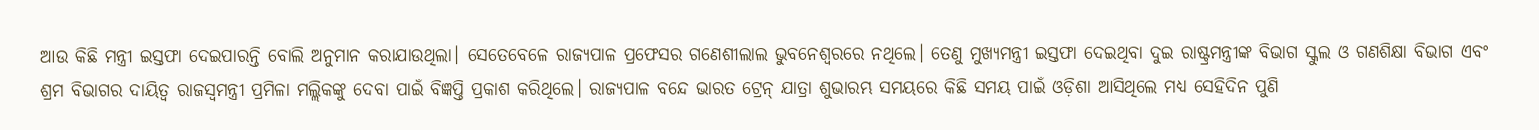ଆଉ କିଛି ମନ୍ତ୍ରୀ ଇସ୍ତଫା ଦେଇପାରନ୍ତି ବୋଲି ଅନୁମାନ କରାଯାଉଥିଲା। ସେତେବେଳେ ରାଜ୍ୟପାଳ ପ୍ରଫେସର ଗଣେଶୀଲାଲ ଭୁବନେଶ୍ୱରରେ ନଥିଲେ। ତେଣୁ ମୁଖ୍ୟମନ୍ତ୍ରୀ ଇସ୍ତଫା ଦେଇଥିବା ଦୁଇ ରାଷ୍ଟ୍ରମନ୍ତ୍ରୀଙ୍କ ବିଭାଗ ସ୍କୁଲ ଓ ଗଣଶିକ୍ଷା ବିଭାଗ ଏବଂ ଶ୍ରମ ବିଭାଗର ଦାୟିତ୍ୱ ରାଜସ୍ୱମନ୍ତ୍ରୀ ପ୍ରମିଳା ମଲ୍ଲିକଙ୍କୁ ଦେବା ପାଇଁ ବିଜ୍ଞପ୍ତି ପ୍ରକାଶ କରିଥିଲେ। ରାଜ୍ୟପାଳ ବନ୍ଦେ ଭାରତ ଟ୍ରେନ୍ ଯାତ୍ରା ଶୁଭାରମ୍ଭ ସମୟରେ କିଛି ସମୟ ପାଇଁ ଓଡ଼ିଶା ଆସିଥିଲେ ମଧ୍ୟ ସେହିଦିନ ପୁଣି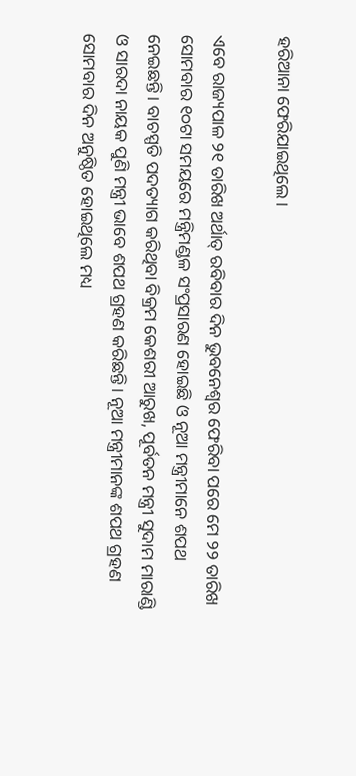ହରିଆନା ଫେରିଯାଇଥିଲେ।

ଏବେ ରାଜ୍ୟପାଳ ୨୧ ତାରିଖ ଅର୍ଥାତ୍ ରବିବାର ଦିନ ଭୁବନେଶ୍ୱର ଫେରିବା ପରେ ମେ ୨୨ ତାରିଖ ସୋମବାର ୧୦ଟା ସମୟରେ ମନ୍ତ୍ରିମଣ୍ଡଳ ସଂପ୍ରସାରଣ ହୋଇଛି ଓ ନୂଆ ମନ୍ତ୍ରୀମାନେ ଶପଥ ନେଇଛନ୍ତି। ବାଚସ୍ପତି ପଦତ୍ୟାଗ କରିଥିବା ବିକ୍ରମ କେଶରୀ ଆରୁଖ, ପୂର୍ବତନ ମନ୍ତ୍ରୀ ସୁଦାମ ମାରାଣ୍ଡି ଓ ସାରଦା ନାୟକ ପୁଣି ମନ୍ତ୍ରୀ ଭାବେ ଶପଥ ଗ୍ରହଣ କରିଛନ୍ତି। ନୂଆ ମନ୍ତ୍ରୀମାନଙ୍କ ଶପଥ ଗ୍ରହଣ ସୋମବାର ଦିନ ଅନୁଷ୍ଠିତ ହୋଇଥିଲେ ମଧ୍ୟ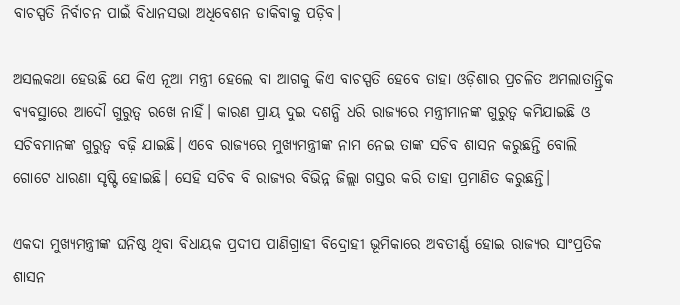ବାଚସ୍ପତି ନିର୍ବାଚନ ପାଇଁ ବିଧାନସଭା ଅଧିବେଶନ ଡାକିବାକୁ ପଡ଼ିବ।

ଅସଲକଥା ହେଉଛି ଯେ କିଏ ନୂଆ ମନ୍ତ୍ରୀ ହେଲେ ବା ଆଗକୁ କିଏ ବାଚସ୍ପତି ହେବେ ତାହା ଓଡ଼ିଶାର ପ୍ରଚଳିତ ଅମଲାତାନ୍ତ୍ରିକ ବ୍ୟବସ୍ଥାରେ ଆଦୌ ଗୁରୁତ୍ୱ ରଖେ ନାହିଁ। କାରଣ ପ୍ରାୟ ଦୁଇ ଦଶନ୍ଧି ଧରି ରାଜ୍ୟରେ ମନ୍ତ୍ରୀମାନଙ୍କ ଗୁରୁତ୍ୱ କମିଯାଇଛି ଓ ସଚିବମାନଙ୍କ ଗୁରୁତ୍ୱ ବଢ଼ି ଯାଇଛି। ଏବେ ରାଜ୍ୟରେ ମୁଖ୍ୟମନ୍ତ୍ରୀଙ୍କ ନାମ ନେଇ ତାଙ୍କ ସଚିବ ଶାସନ କରୁଛନ୍ତି ବୋଲି ଗୋଟେ ଧାରଣା ସୃଷ୍ଟି ହୋଇଛି। ସେହି ସଚିବ ବି ରାଜ୍ୟର ବିଭିନ୍ନ ଜିଲ୍ଲା ଗସ୍ତର କରି ତାହା ପ୍ରମାଣିତ କରୁଛନ୍ତି।

ଏକଦା ମୁଖ୍ୟମନ୍ତ୍ରୀଙ୍କ ଘନିଷ୍ଠ ଥିବା ବିଧାୟକ ପ୍ରଦୀପ ପାଣିଗ୍ରାହୀ ବିଦ୍ରୋହୀ ଭୂମିକାରେ ଅବତୀର୍ଣ୍ଣ ହୋଇ ରାଜ୍ୟର ସାଂପ୍ରତିକ ଶାସନ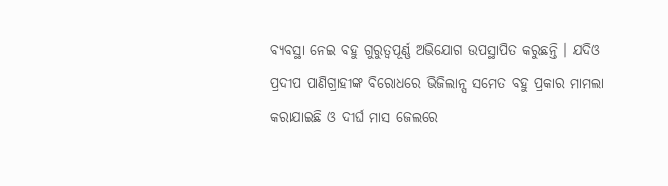ବ୍ୟବସ୍ଥା ନେଇ ବହୁ ଗୁରୁତ୍ୱପୂର୍ଣ୍ଣ ଅଭିଯୋଗ ଉପସ୍ଥାପିତ କରୁଛନ୍ତି । ଯଦିଓ ପ୍ରଦୀପ ପାଣିଗ୍ରାହୀଙ୍କ ବିରୋଧରେ ଭିଜିଲାନ୍ସ ସମେତ ବହୁ ପ୍ରକାର ମାମଲା କରାଯାଇଛି ଓ ଦୀର୍ଘ ମାସ ଜେଲରେ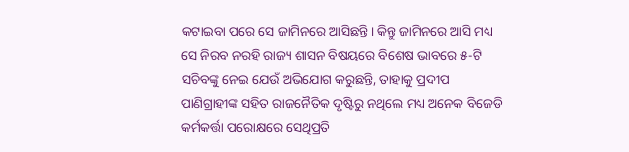କଟାଇବା ପରେ ସେ ଜାମିନରେ ଆସିଛନ୍ତି। କିନ୍ତୁ ଜାମିନରେ ଆସି ମଧ୍ୟ ସେ ନିରବ ନରହି ରାଜ୍ୟ ଶାସନ ବିଷୟରେ ବିଶେଷ ଭାବରେ ୫-ଟି ସଚିବଙ୍କୁ ନେଇ ଯେଉଁ ଅଭିଯୋଗ କରୁଛନ୍ତି, ତାହାକୁ ପ୍ରଦୀପ ପାଣିଗ୍ରାହୀଙ୍କ ସହିତ ରାଜନୈତିକ ଦୃଷ୍ଟିରୁ ନଥିଲେ ମଧ୍ୟ ଅନେକ ବିଜେଡି କର୍ମକର୍ତ୍ତା ପରୋକ୍ଷରେ ସେଥିପ୍ରତି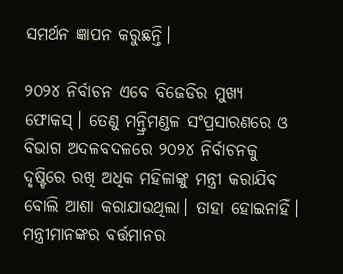ସମର୍ଥନ ଜ୍ଞାପନ କରୁଛନ୍ତି।

୨୦୨୪ ନିର୍ବାଚନ ଏବେ ବିଜେଡିର ମୁଖ୍ୟ ଫୋକସ୍। ତେଣୁ ମନ୍ତ୍ରିମଣ୍ଡଳ ସଂପ୍ରସାରଣରେ ଓ ବିଭାଗ ଅଦଳବଦଳରେ ୨୦୨୪ ନିର୍ବାଚନକୁ ଦୃଷ୍ଟିରେ ରଖି ଅଧିକ ମହିଳାଙ୍କୁ ମନ୍ତ୍ରୀ କରାଯିବ ବୋଲି ଆଶା କରାଯାଉଥିଲା। ତାହା ହୋଇନାହିଁ। ମନ୍ତ୍ରୀମାନଙ୍କର ବର୍ତ୍ତମାନର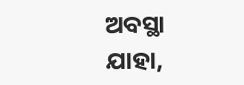ଅବସ୍ଥା ଯାହା,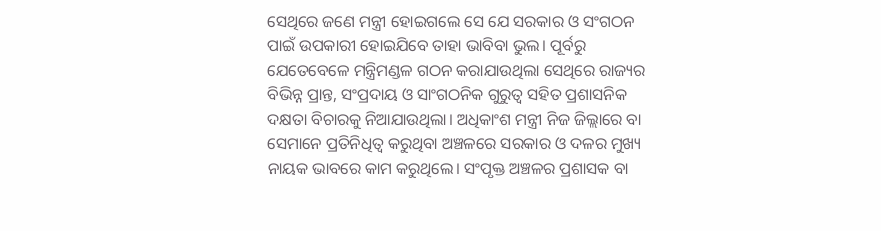ସେଥିରେ ଜଣେ ମନ୍ତ୍ରୀ ହୋଇଗଲେ ସେ ଯେ ସରକାର ଓ ସଂଗଠନ ପାଇଁ ଉପକାରୀ ହୋଇଯିବେ ତାହା ଭାବିବା ଭୁଲ। ପୂର୍ବରୁ ଯେତେବେଳେ ମନ୍ତ୍ରିମଣ୍ଡଳ ଗଠନ କରାଯାଉଥିଲା ସେଥିରେ ରାଜ୍ୟର ବିଭିନ୍ନ ପ୍ରାନ୍ତ, ସଂପ୍ରଦାୟ ଓ ସାଂଗଠନିକ ଗୁରୁତ୍ୱ ସହିତ ପ୍ରଶାସନିକ ଦକ୍ଷତା ବିଚାରକୁ ନିଆଯାଉଥିଲା। ଅଧିକାଂଶ ମନ୍ତ୍ରୀ ନିଜ ଜିଲ୍ଲାରେ ବା ସେମାନେ ପ୍ରତିନିଧିତ୍ୱ କରୁଥିବା ଅଞ୍ଚଳରେ ସରକାର ଓ ଦଳର ମୁଖ୍ୟ ନାୟକ ଭାବରେ କାମ କରୁଥିଲେ। ସଂପୃକ୍ତ ଅଞ୍ଚଳର ପ୍ରଶାସକ ବା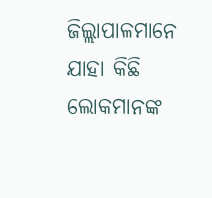ଜିଲ୍ଲାପାଳମାନେ ଯାହା କିଛି ଲୋକମାନଙ୍କ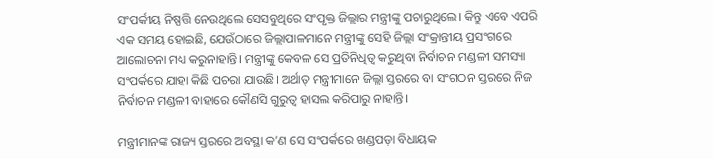ସଂପର୍କୀୟ ନିଷ୍ପତ୍ତି ନେଉଥିଲେ ସେସବୁଥିରେ ସଂପୃକ୍ତ ଜିଲ୍ଲାର ମନ୍ତ୍ରୀଙ୍କୁ ପଚାରୁଥିଲେ। କିନ୍ତୁ ଏବେ ଏପରି ଏକ ସମୟ ହୋଇଛି, ଯେଉଁଠାରେ ଜିଲ୍ଲାପାଳମାନେ ମନ୍ତ୍ରୀଙ୍କୁ ସେହି ଜିଲ୍ଲା ସଂକ୍ରାନ୍ତୀୟ ପ୍ରସଂଗରେ ଆଲୋଚନା ମଧ୍ୟ କରୁନାହାନ୍ତି। ମନ୍ତ୍ରୀଙ୍କୁ କେବଳ ସେ ପ୍ରତିନିଧିତ୍ୱ କରୁଥିବା ନିର୍ବାଚନ ମଣ୍ଡଳୀ ସମସ୍ୟା ସଂପର୍କରେ ଯାହା କିଛି ପଚରା ଯାଉଛି। ଅର୍ଥାତ୍ ମନ୍ତ୍ରୀମାନେ ଜିଲ୍ଲା ସ୍ତରରେ ବା ସଂଗଠନ ସ୍ତରରେ ନିଜ ନିର୍ବାଚନ ମଣ୍ଡଳୀ ବାହାରେ କୌଣସି ଗୁରୁତ୍ୱ ହାସଲ କରିପାରୁ ନାହାନ୍ତି।

ମନ୍ତ୍ରୀମାନଙ୍କ ରାଜ୍ୟ ସ୍ତରରେ ଅବସ୍ଥା କ’ଣ ସେ ସଂପର୍କରେ ଖଣ୍ଡପଡ଼ା ବିଧାୟକ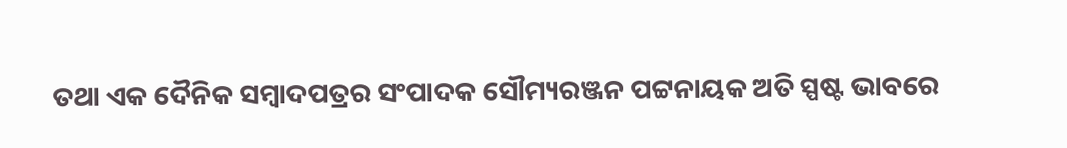ତଥା ଏକ ଦୈନିକ ସମ୍ବାଦପତ୍ରର ସଂପାଦକ ସୌମ୍ୟରଞ୍ଜନ ପଟ୍ଟନାୟକ ଅତି ସ୍ପଷ୍ଟ ଭାବରେ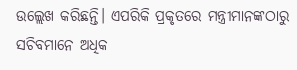ଉଲ୍ଲେଖ କରିଛନ୍ତି। ଏପରିକି ପ୍ରକୃତରେ ମନ୍ତ୍ରୀମାନଙ୍କଠାରୁ ସଚିବମାନେ ଅଧିକ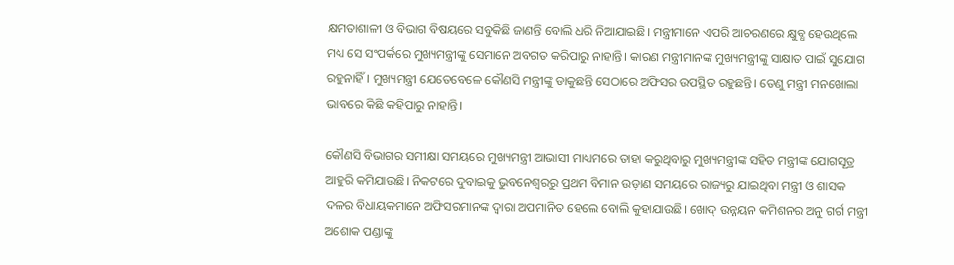କ୍ଷମତାଶାଳୀ ଓ ବିଭାଗ ବିଷୟରେ ସବୁକିଛି ଜାଣନ୍ତି ବୋଲି ଧରି ନିଆଯାଇଛି। ମନ୍ତ୍ରୀମାନେ ଏପରି ଆଚରଣରେ କ୍ଷୁବ୍ଧ ହେଉଥିଲେ ମଧ୍ୟ ସେ ସଂପର୍କରେ ମୁଖ୍ୟମନ୍ତ୍ରୀଙ୍କୁ ସେମାନେ ଅବଗତ କରିପାରୁ ନାହାନ୍ତି। କାରଣ ମନ୍ତ୍ରୀମାନଙ୍କ ମୁଖ୍ୟମନ୍ତ୍ରୀଙ୍କୁ ସାକ୍ଷାତ ପାଇଁ ସୁଯୋଗ ରହୁନାହିଁ। ମୁଖ୍ୟମନ୍ତ୍ରୀ ଯେତେବେଳେ କୌଣସି ମନ୍ତ୍ରୀଙ୍କୁ ଡାକୁଛନ୍ତି ସେଠାରେ ଅଫିସର ଉପସ୍ଥିତ ରହୁଛନ୍ତି। ତେଣୁ ମନ୍ତ୍ରୀ ମନଖୋଲା ଭାବରେ କିଛି କହିପାରୁ ନାହାନ୍ତି।

କୌଣସି ବିଭାଗର ସମୀକ୍ଷା ସମୟରେ ମୁଖ୍ୟମନ୍ତ୍ରୀ ଆଭାସୀ ମାଧ୍ୟମରେ ତାହା କରୁଥିବାରୁ ମୁଖ୍ୟମନ୍ତ୍ରୀଙ୍କ ସହିତ ମନ୍ତ୍ରୀଙ୍କ ଯୋଗସୂତ୍ର ଆହୁରି କମିଯାଉଛି। ନିକଟରେ ଦୁବାଇକୁ ଭୁବନେଶ୍ୱରରୁ ପ୍ରଥମ ବିମାନ ଉଡ଼ାଣ ସମୟରେ ରାଜ୍ୟରୁ ଯାଇଥିବା ମନ୍ତ୍ରୀ ଓ ଶାସକ ଦଳର ବିଧାୟକମାନେ ଅଫିସରମାନଙ୍କ ଦ୍ୱାରା ଅପମାନିତ ହେଲେ ବୋଲି କୁହାଯାଉଛି। ଖୋଦ୍ ଉନ୍ନୟନ କମିଶନର ଅନୁ ଗର୍ଗ ମନ୍ତ୍ରୀ ଅଶୋକ ପଣ୍ଡାଙ୍କୁ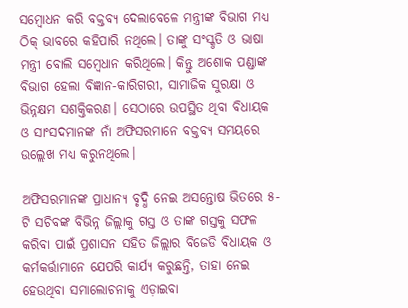ସମ୍ବୋଧନ କରି ବକ୍ତବ୍ୟ ଦେଲାବେଳେ ମନ୍ତ୍ରୀଙ୍କ ବିଭାଗ ମଧ୍ୟ ଠିକ୍ ଭାବରେ କହିପାରି ନଥିଲେ। ତାଙ୍କୁ ସଂସ୍କୃତି ଓ ଭାଷା ମନ୍ତ୍ରୀ ବୋଲି ସମ୍ବେଧାନ କରିଥିଲେ। କିନ୍ତୁ ଅଶୋକ ପଣ୍ଡାଙ୍କ ବିଭାଗ ହେଲା ବିଜ୍ଞାନ-କାରିଗରୀ, ସାମାଜିକ ସୁରକ୍ଷା ଓ ଭିନ୍ନକ୍ଷମ ସଶକ୍ତିକରଣ। ସେଠାରେ ଉପସ୍ଥିତ ଥିବା ବିଧାୟକ ଓ ସାଂସଦମାନଙ୍କ ନାଁ ଅଫିସରମାନେ ବକ୍ତବ୍ୟ ସମୟରେ ଉଲ୍ଲେଖ ମଧ୍ୟ କରୁନଥିଲେ।

ଅଫିସରମାନଙ୍କ ପ୍ରାଧାନ୍ୟ ବୃଦ୍ଧି ନେଇ ଅସନ୍ତୋଷ ଭିତରେ ୫-ଟି ସଚିବଙ୍କ ବିଭିନ୍ନ ଜିଲ୍ଲାକୁ ଗସ୍ତ ଓ ତାଙ୍କ ଗସ୍ତକୁ ସଫଳ କରିବା ପାଇଁ ପ୍ରଶାସନ ସହିତ ଜିଲ୍ଲାର ବିଜେଡି ବିଧାୟକ ଓ କର୍ମକର୍ତ୍ତାମାନେ ଯେପରି କାର୍ଯ୍ୟ କରୁଛନ୍ତି, ତାହା ନେଇ ହେଉଥିବା ସମାଲୋଚନାକୁ ଏଡ଼ାଇବା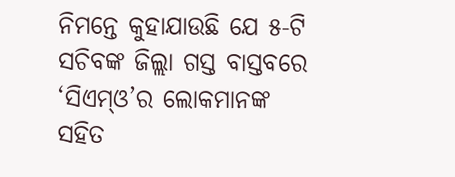ନିମନ୍ତେ କୁହାଯାଉଛି ଯେ ୫-ଟି ସଚିବଙ୍କ ଜିଲ୍ଲା ଗସ୍ତ ବାସ୍ତବରେ ‘ସିଏମ୍ଓ’ର ଲୋକମାନଙ୍କ ସହିତ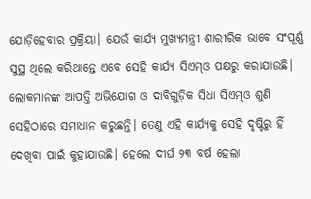ଯୋଡ଼ିହେବାର ପ୍ରକ୍ରିୟା। ଯେଉଁ କାର୍ଯ୍ୟ ମୁଖ୍ୟମନ୍ତ୍ରୀ ଶାରୀରିକ ଭାବେ ସଂପୂର୍ଣ୍ଣ ସୁସ୍ଥ ଥିଲେ କରିଥାନ୍ତେ ଏବେ ସେହି କାର୍ଯ୍ୟ ସିଏମ୍ଓ ପକ୍ଷରୁ କରାଯାଉଛି। ଲୋକମାନଙ୍କ ଆପତ୍ତି ଅଭିଯୋଗ ଓ ଦାବିଗୁଡ଼ିକ ସିଧା ସିଏମ୍ଓ ଶୁଣି ସେହିଠାରେ ସମାଧାନ କରୁଛନ୍ତି। ତେଣୁ ଏହି କାର୍ଯ୍ୟକୁ ସେହି ଦୃଷ୍ଟିରୁ ହିଁ ଦେଖିବା ପାଇଁ କୁହାଯାଉଛି। ହେଲେ ଦୀର୍ଘ ୨୩ ବର୍ଷ ହେଲା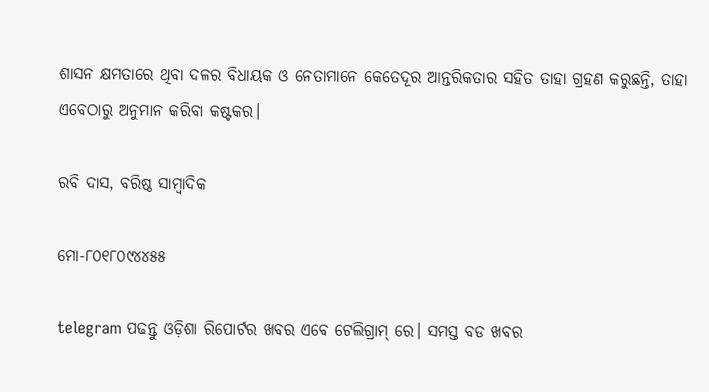ଶାସନ କ୍ଷମତାରେ ଥିବା ଦଳର ବିଧାୟକ ଓ ନେତାମାନେ କେତେଦୂର ଆନ୍ତରିକତାର ସହିତ ତାହା ଗ୍ରହଣ କରୁଛନ୍ତି, ତାହା ଏବେଠାରୁ ଅନୁମାନ କରିବା କଷ୍ଟକର।

ରବି ଦାସ, ବରିଷ୍ଠ ସାମ୍ବାଦିକ

ମୋ-୮୦୧୮୦୯୪୪୫୫

telegram ପଢନ୍ତୁ ଓଡ଼ିଶା ରିପୋର୍ଟର ଖବର ଏବେ ଟେଲିଗ୍ରାମ୍ ରେ। ସମସ୍ତ ବଡ ଖବର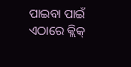ପାଇବା ପାଇଁ ଏଠାରେ କ୍ଲିକ୍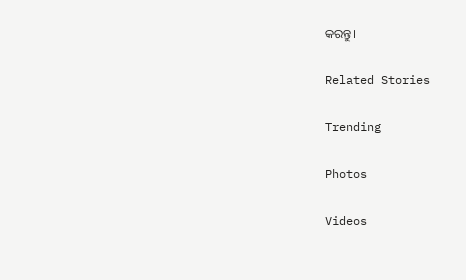କରନ୍ତୁ।

Related Stories

Trending

Photos

Videos